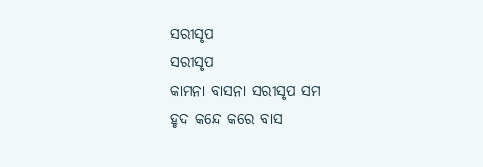ସରୀସୃପ
ସରୀସୃପ
କାମନା ବାସନା ସରୀସୃପ ସମ
ହୃଦ କନ୍ଦେ କରେ ବାସ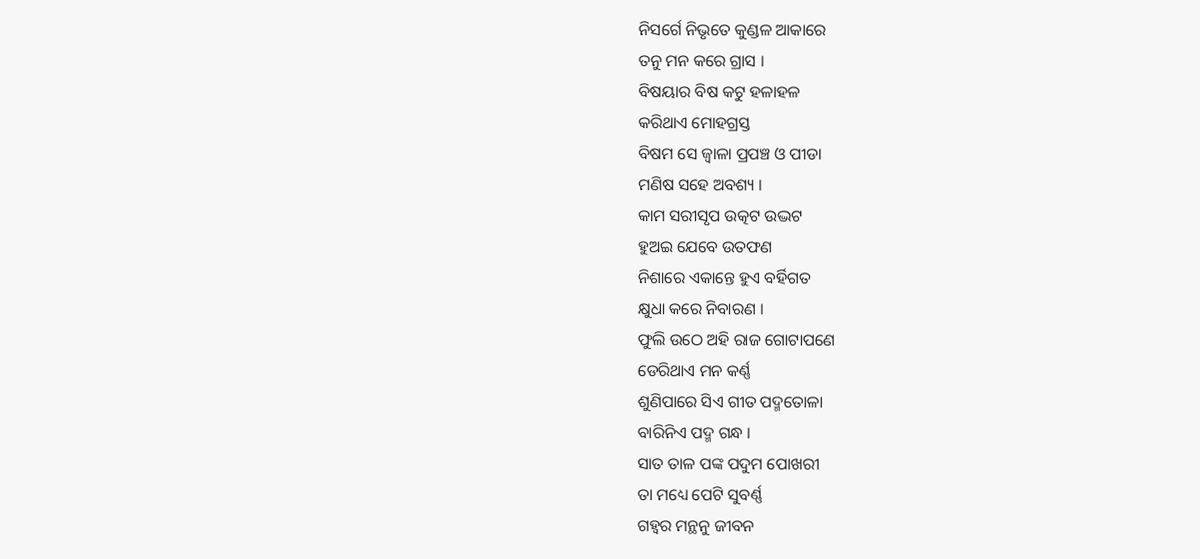ନିସର୍ଗେ ନିଭୃତେ କୁଣ୍ଡଳ ଆକାରେ
ତନୁ ମନ କରେ ଗ୍ରାସ ।
ବିଷୟାର ବିଷ କଟୁ ହଳାହଳ
କରିଥାଏ ମୋହଗ୍ରସ୍ତ
ବିଷମ ସେ ଜ୍ୱାଳା ପ୍ରପଞ୍ଚ ଓ ପୀଡା
ମଣିଷ ସହେ ଅବଶ୍ୟ ।
କାମ ସରୀସୃପ ଉତ୍କଟ ଉଦ୍ଭଟ
ହୁଅଇ ଯେବେ ଉତଫଣ
ନିଶାରେ ଏକାନ୍ତେ ହୁଏ ବର୍ହିଗତ
କ୍ଷୁଧା କରେ ନିବାରଣ ।
ଫୁଲି ଉଠେ ଅହି ରାଜ ଗୋଟାପଣେ
ଡେରିଥାଏ ମନ କର୍ଣ୍ଣ
ଶୁଣିପାରେ ସିଏ ଗୀତ ପଦ୍ମତୋଳା
ବାରିନିଏ ପଦ୍ମ ଗନ୍ଧ ।
ସାତ ତାଳ ପଙ୍କ ପଦୁମ ପୋଖରୀ
ତା ମଧ୍ୟେ ପେଟି ସୁବର୍ଣ୍ଣ
ଗହ୍ୱର ମନ୍ଥନୁ ଜୀବନ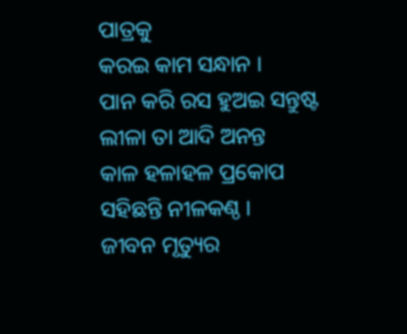ପାତ୍ରକୁ
କରଇ କାମ ସନ୍ଧାନ ।
ପାନ କରି ରସ ହୁଅଇ ସନ୍ତୁଷ୍ଟ
ଲୀଳା ତା ଆଦି ଅନନ୍ତ
କାଳ ହଳାହଳ ପ୍ରକୋପ
ସହିଛନ୍ତି ନୀଳକଣ୍ଠ ।
ଜୀବନ ମୃତ୍ୟୁର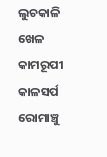ଲୁଚକାଳି ଖେଳ
କାମରୂପୀ କାଳସର୍ପ
ରୋମାଞ୍ଚୁ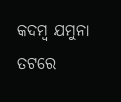କଦମ୍ବ ଯମୁନା ତଟରେ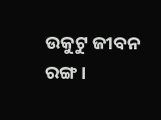ଉକୁଟୁ ଜୀବନ ରଙ୍ଗ ।